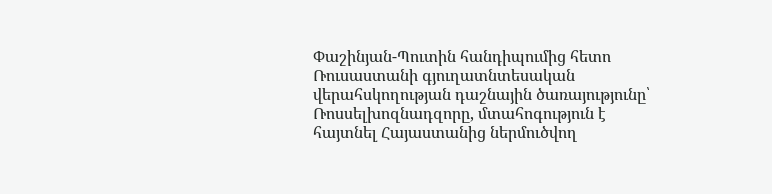Փաշինյան-Պուտին հանդիպումից հետո Ռուսաստանի գյուղատնտեսական վերահսկողության դաշնային ծառայությունը՝ Ռոսսելխոզնադզորը, մտահոգություն է հայտնել Հայաստանից ներմուծվող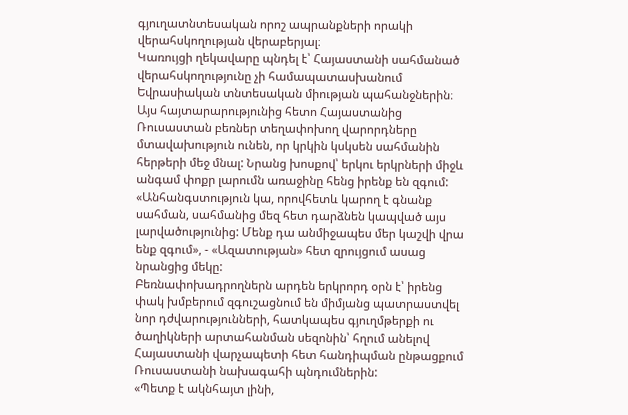գյուղատնտեսական որոշ ապրանքների որակի վերահսկողության վերաբերյալ։
Կառույցի ղեկավարը պնդել է՝ Հայաստանի սահմանած վերահսկողությունը չի համապատասխանում Եվրասիական տնտեսական միության պահանջներին։ Այս հայտարարությունից հետո Հայաստանից Ռուսաստան բեռներ տեղափոխող վարորդները մտավախություն ունեն, որ կրկին կսկսեն սահմանին հերթերի մեջ մնալ: Նրանց խոսքով՝ երկու երկրների միջև անգամ փոքր լարումն առաջինը հենց իրենք են զգում:
«Անհանգստություն կա, որովհետև կարող է գնանք սահման, սահմանից մեզ հետ դարձնեն կապված այս լարվածությունից: Մենք դա անմիջապես մեր կաշվի վրա ենք զգում», - «Ազատության» հետ զրույցում ասաց նրանցից մեկը:
Բեռնափոխադրողներն արդեն երկրորդ օրն է՝ իրենց փակ խմբերում զգուշացնում են միմյանց պատրաստվել նոր դժվարությունների, հատկապես գյուղմթերքի ու ծաղիկների արտահանման սեզոնին՝ հղում անելով Հայաստանի վարչապետի հետ հանդիպման ընթացքում Ռուսաստանի նախագահի պնդումներին:
«Պետք է ակնհայտ լինի,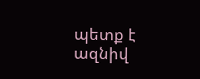պետք է ազնիվ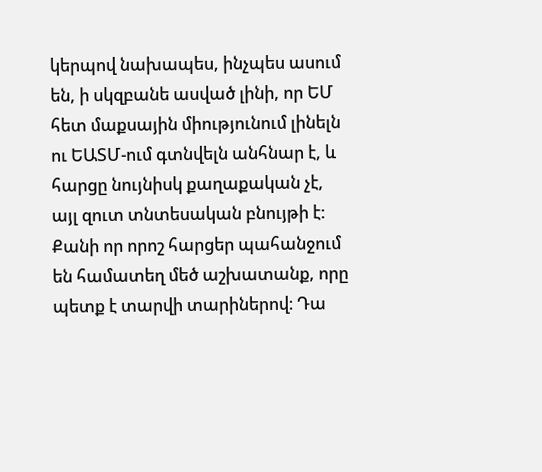կերպով նախապես, ինչպես ասում են, ի սկզբանե ասված լինի, որ ԵՄ հետ մաքսային միությունում լինելն ու ԵԱՏՄ-ում գտնվելն անհնար է, և հարցը նույնիսկ քաղաքական չէ, այլ զուտ տնտեսական բնույթի է: Քանի որ որոշ հարցեր պահանջում են համատեղ մեծ աշխատանք, որը պետք է տարվի տարիներով։ Դա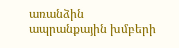առանձին ապրանքային խմբերի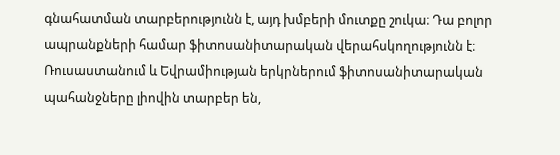գնահատման տարբերությունն է, այդ խմբերի մուտքը շուկա։ Դա բոլոր ապրանքների համար ֆիտոսանիտարական վերահսկողությունն է։ Ռուսաստանում և Եվրամիության երկրներում ֆիտոսանիտարական պահանջները լիովին տարբեր են,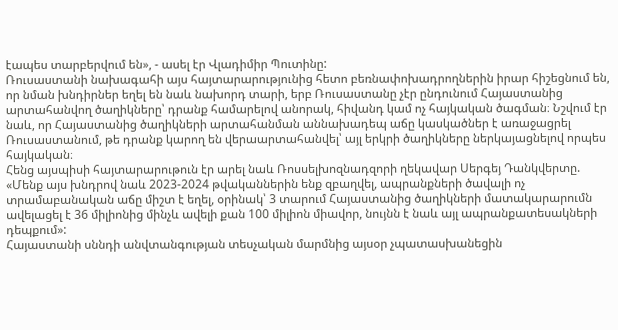էապես տարբերվում են», - ասել էր Վլադիմիր Պուտինը:
Ռուսաստանի նախագահի այս հայտարարությունից հետո բեռնափոխադրողներին իրար հիշեցնում են, որ նման խնդիրներ եղել են նաև նախորդ տարի, երբ Ռուսաստանը չէր ընդունում Հայաստանից արտահանվող ծաղիկները՝ դրանք համարելով անորակ, հիվանդ կամ ոչ հայկական ծագման։ Նշվում էր նաև, որ Հայաստանից ծաղիկների արտահանման աննախադեպ աճը կասկածներ է առաջացրել Ռուսաստանում, թե դրանք կարող են վերաարտահանվել՝ այլ երկրի ծաղիկները ներկայացնելով որպես հայկական։
Հենց այսպիսի հայտարարութուն էր արել նաև Ռոսսելխոզնադզորի ղեկավար Սերգեյ Դանկվերտը. «Մենք այս խնդրով նաև 2023-2024 թվականներին ենք զբաղվել, ապրանքների ծավալի ոչ տրամաբանական աճը միշտ է եղել, օրինակ՝ 3 տարում Հայաստանից ծաղիկների մատակարարումն ավելացել է 36 միլիոնից մինչև ավելի քան 100 միլիոն միավոր, նույնն է նաև այլ ապրանքատեսակների դեպքում»:
Հայաստանի սննդի անվտանգության տեսչական մարմնից այսօր չպատասխանեցին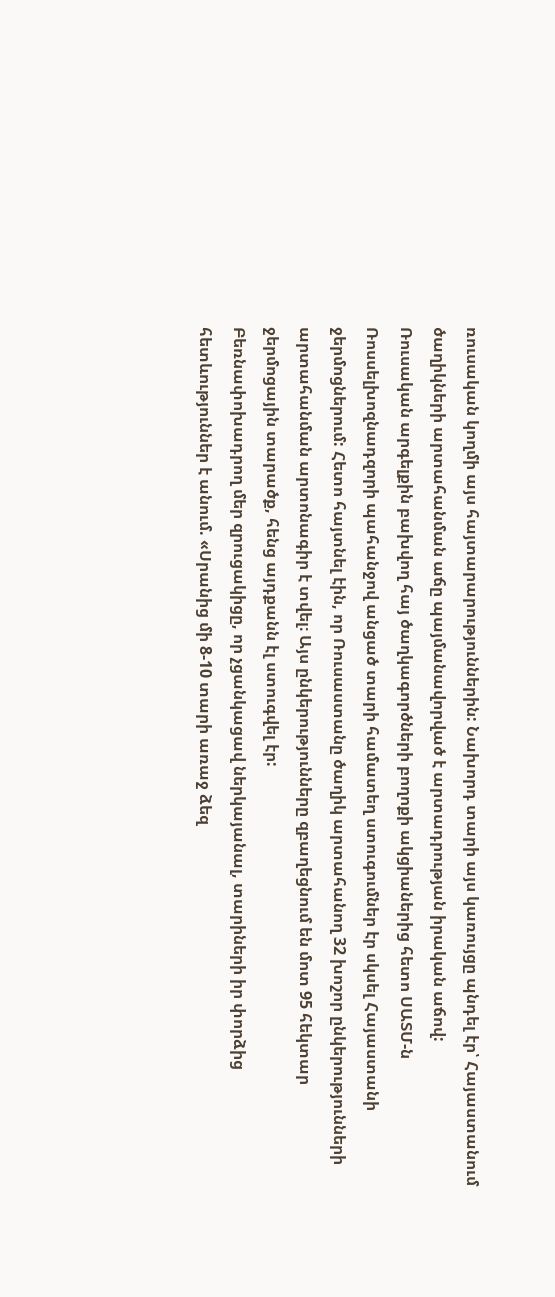ռուսական կողմի այս հայտարարություններին: Նախորդ տարի այս կառույցը պնդել էր՝ Հայաստանում ծաղիկների արտահանման աճը պայմանավորված է արտադրության իրական աճով:
Ռուսական արգելքին բախվող հայ ծաղկագործների բողոքի ակցիաներից հետո ՍԱՏՄ-ն Ռոսսելխոզնադզորի պահանջով անցած տարի համատեղ ստուգումներ էր սկսել Հայաստանի ջերմոցներում: Հետո հայտնել էին, որ Ռուսաստանը ծաղիկ արտահանող 32 խոշոր ընկերությունների արտահանման արտոնագիր է տվել։ Այս ընկերությունները զբաղեցնում են մոտ 95 հեկտար ջերմոցային տարածք, հենց այդքանն էլ ստուգվել էր:
Բեռնափոխադրող մեր զրուցակիցը, որ չցանկացավ ներկայանալ, տարիների իր փորձից հետևություններ է անում. «Սրանից մի 8-10 տարի առաջ ձեզ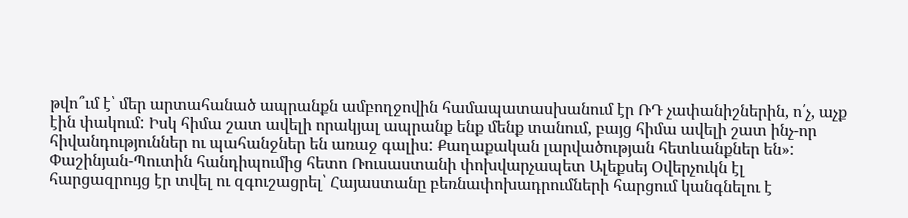թվո՞ւմ է՝ մեր արտահանած ապրանքն ամբողջովին համապատասխանում էր ՌԴ չափանիշներին, ո՛չ, աչք էին փակում: Իսկ հիմա շատ ավելի որակյալ ապրանք ենք մենք տանում, բայց հիմա ավելի շատ ինչ-որ հիվանդություններ ու պահանջներ են առաջ գալիս: Քաղաքական լարվածության հետևանքներ են»:
Փաշինյան-Պուտին հանդիպումից հետո Ռուսաստանի փոխվարչապետ Ալեքսեյ Օվերչուկն էլ հարցազրույց էր տվել ու զգուշացրել՝ Հայաստանը բեռնափոխադրումների հարցում կանգնելու է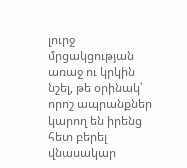լուրջ մրցակցության առաջ ու կրկին նշել, թե օրինակ՝ որոշ ապրանքներ կարող են իրենց հետ բերել վնասակար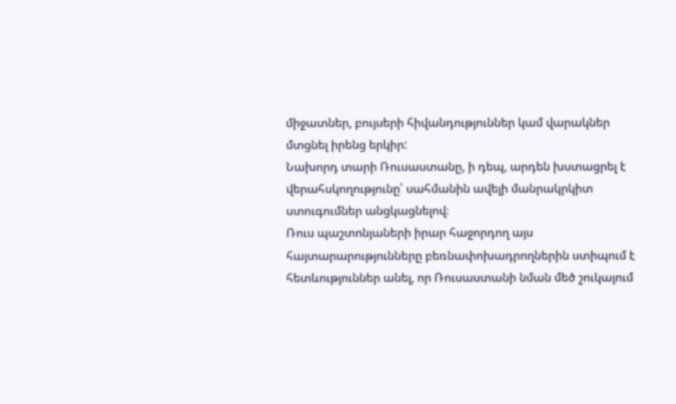միջատներ, բույսերի հիվանդություններ կամ վարակներ մտցնել իրենց երկիր:
Նախորդ տարի Ռուսաստանը, ի դեպ, արդեն խստացրել է վերահսկողությունը՝ սահմանին ավելի մանրակրկիտ ստուգումներ անցկացնելով։
Ռուս պաշտոնյաների իրար հաջորդող այս հայտարարությունները բեռնափոխադրողներին ստիպում է հետևություններ անել, որ Ռուսաստանի նման մեծ շուկայում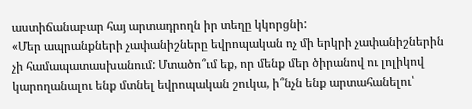աստիճանաբար հայ արտադրողն իր տեղը կկորցնի:
«Մեր ապրանքների չափանիշները եվրոպական ոչ մի երկրի չափանիշներին չի համապատասխանում: Մտածո՞ւմ եք, որ մենք մեր ծիրանով ու լոլիկով կարողանալու ենք մտնել եվրոպական շուկա, ի՞նչն ենք արտահանելու՝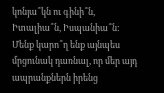կոնյա՞կն ու գինի՞ն, Իտալիա՞ն, Իսպանիա՞ն: Մենք կարո՞ղ ենք այնպես մրցունակ դառնալ, որ մեր այդ ապրանքներն իրենց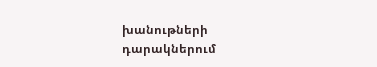խանութների դարակներում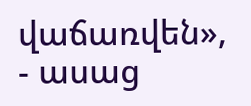վաճառվեն», - ասաց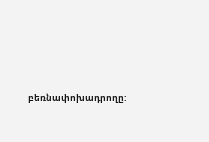բեռնափոխադրողը: